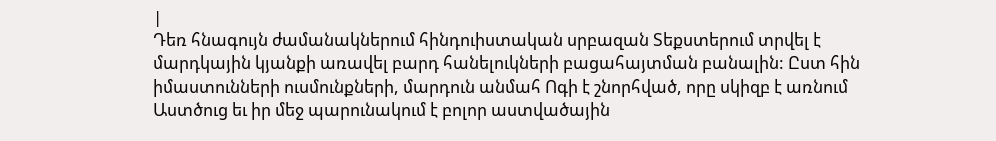|
Դեռ հնագույն ժամանակներում հինդուիստական սրբազան Տեքստերում տրվել է մարդկային կյանքի առավել բարդ հանելուկների բացահայտման բանալին: Ըստ հին իմաստունների ուսմունքների, մարդուն անմահ Ոգի է շնորհված, որը սկիզբ է առնում Աստծուց եւ իր մեջ պարունակում է բոլոր աստվածային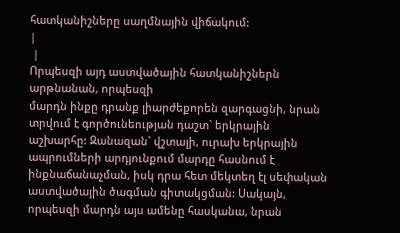հատկանիշները սաղմնային վիճակում:
|
 |
Որպեսզի այդ աստվածային հատկանիշներն արթնանան, որպեսզի
մարդն ինքը դրանք լիարժեքորեն զարգացնի, նրան տրվում է գործունեության դաշտ` երկրային աշխարհը: Զանազան` վշտալի, ուրախ երկրային ապրումների արդյունքում մարդը հասնում է
ինքնաճանաչման, իսկ դրա հետ մեկտեղ էլ սեփական աստվածային ծագման գիտակցման: Սակայն, որպեսզի մարդն այս ամենը հասկանա, նրան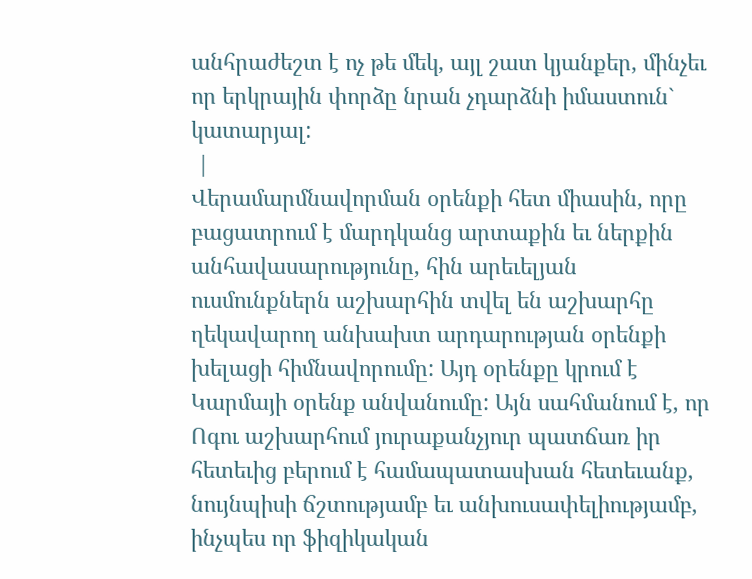անհրաժեշտ է ոչ թե մեկ, այլ շատ կյանքեր, մինչեւ որ երկրային փորձը նրան չդարձնի իմաստուն` կատարյալ:
 |
Վերամարմնավորման օրենքի հետ միասին, որը բացատրում է մարդկանց արտաքին եւ ներքին անհավասարությունը, հին արեւելյան ուսմունքներն աշխարհին տվել են աշխարհը ղեկավարող անխախտ արդարության օրենքի խելացի հիմնավորումը: Այդ օրենքը կրում է Կարմայի օրենք անվանումը: Այն սահմանում է, որ Ոգու աշխարհում յուրաքանչյուր պատճառ իր հետեւից բերում է համապատասխան հետեւանք, նույնպիսի ճշտությամբ եւ անխուսափելիությամբ, ինչպես որ ֆիզիկական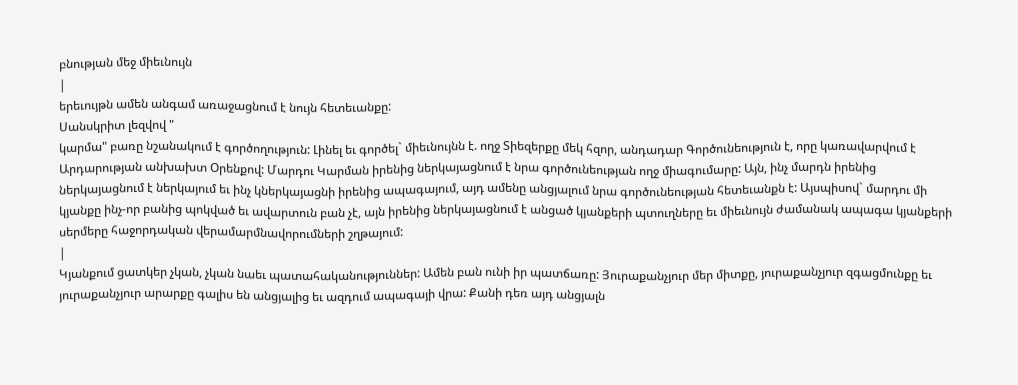բնության մեջ միեւնույն
|
երեւույթն ամեն անգամ առաջացնում է նույն հետեւանքը:
Սանսկրիտ լեզվով "
կարմա" բառը նշանակում է գործողություն: Լինել եւ գործել` միեւնույնն է. ողջ Տիեզերքը մեկ հզոր, անդադար Գործունեություն է, որը կառավարվում է Արդարության անխախտ Օրենքով: Մարդու Կարման իրենից ներկայացնում է նրա գործունեության ողջ միագումարը: Այն, ինչ մարդն իրենից ներկայացնում է ներկայում եւ ինչ կներկայացնի իրենից ապագայում, այդ ամենը անցյալում նրա գործունեության հետեւանքն է: Այսպիսով` մարդու մի կյանքը ինչ-որ բանից պոկված եւ ավարտուն բան չէ, այն իրենից ներկայացնում է անցած կյանքերի պտուղները եւ միեւնույն ժամանակ ապագա կյանքերի սերմերը հաջորդական վերամարմնավորումների շղթայում:
|
Կյանքում ցատկեր չկան, չկան նաեւ պատահականություններ: Ամեն բան ունի իր պատճառը: Յուրաքանչյուր մեր միտքը, յուրաքանչյուր զգացմունքը եւ յուրաքանչյուր արարքը գալիս են անցյալից եւ ազդում ապագայի վրա: Քանի դեռ այդ անցյալն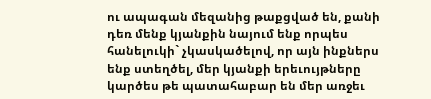ու ապագան մեզանից թաքցված են, քանի դեռ մենք կյանքին նայում ենք որպես հանելուկի` չկասկածելով, որ այն ինքներս ենք ստեղծել, մեր կյանքի երեւույթները կարծես թե պատահաբար են մեր առջեւ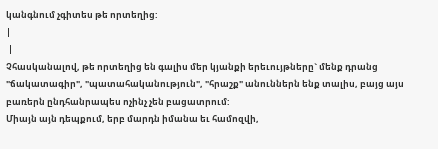կանգնում չգիտես թե որտեղից:
|
 |
Չհասկանալով, թե որտեղից են գալիս մեր կյանքի երեւույթները` մենք դրանց "ճակատագիր", "պատահականություն", "հրաշք" անուններն ենք տալիս, բայց այս բառերն ընդհանրապես ոչինչ չեն բացատրում:
Միայն այն դեպքում, երբ մարդն իմանա եւ համոզվի,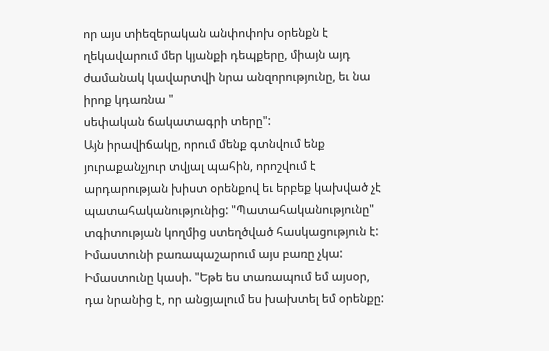որ այս տիեզերական անփոփոխ օրենքն է ղեկավարում մեր կյանքի դեպքերը, միայն այդ ժամանակ կավարտվի նրա անզորությունը, եւ նա իրոք կդառնա "
սեփական ճակատագրի տերը":
Այն իրավիճակը, որում մենք գտնվում ենք յուրաքանչյուր տվյալ պահին, որոշվում է արդարության խիստ օրենքով եւ երբեք կախված չէ պատահականությունից: "Պատահականությունը" տգիտության կողմից ստեղծված հասկացություն է: Իմաստունի բառապաշարում այս բառը չկա: Իմաստունը կասի. "Եթե ես տառապում եմ այսօր, դա նրանից է, որ անցյալում ես խախտել եմ օրենքը: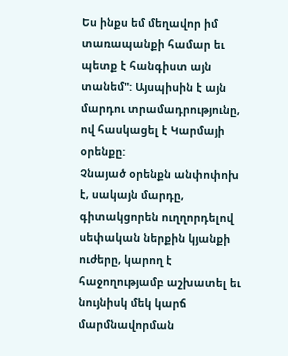Ես ինքս եմ մեղավոր իմ տառապանքի համար եւ պետք է հանգիստ այն տանեմ": Այսպիսին է այն մարդու տրամադրությունը, ով հասկացել է Կարմայի օրենքը:
Չնայած օրենքն անփոփոխ է, սակայն մարդը, գիտակցորեն ուղղորդելով սեփական ներքին կյանքի ուժերը, կարող է հաջողությամբ աշխատել եւ նույնիսկ մեկ կարճ մարմնավորման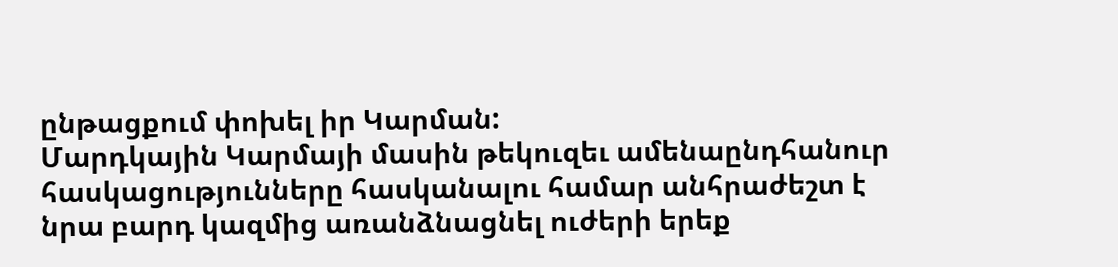ընթացքում փոխել իր Կարման:
Մարդկային Կարմայի մասին թեկուզեւ ամենաընդհանուր հասկացությունները հասկանալու համար անհրաժեշտ է նրա բարդ կազմից առանձնացնել ուժերի երեք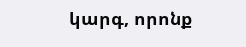կարգ, որոնք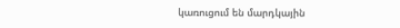կառուցում են մարդկային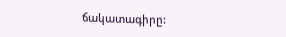ճակատագիրը: